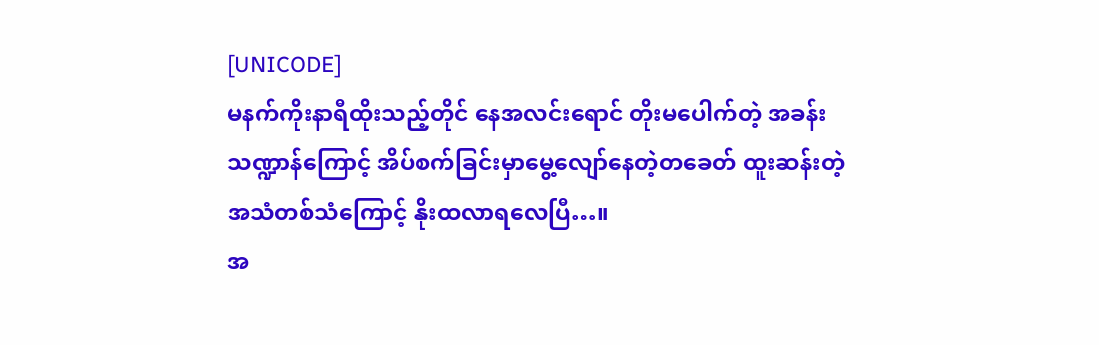[UNICODE]
မနက်ကိုးနာရီထိုးသည့်တိုင် နေအလင်းရောင် တိုးမပေါက်တဲ့ အခန်းသဏ္ဍာန်ကြောင့် အိပ်စက်ခြင်းမှာမွေ့လျော်နေတဲ့တခေတ် ထူးဆန်းတဲ့အသံတစ်သံကြောင့် နိုးထလာရလေပြီ…။
အ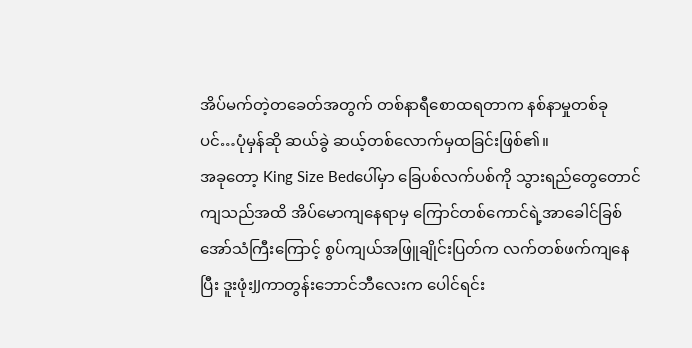အိပ်မက်တဲ့တခေတ်အတွက် တစ်နာရီစောထရတာက နစ်နာမှုတစ်ခုပင်…ပုံမှန်ဆို ဆယ်ခွဲ ဆယ့်တစ်လောက်မှထခြင်းဖြစ်၏။
အခုတော့ King Size Bedပေါ်မှာ ခြေပစ်လက်ပစ်ကို သွားရည်တွေတောင်ကျသည်အထိ အိပ်မောကျနေရာမှ ကြောင်တစ်ကောင်ရဲ့အာခေါင်ခြစ်အော်သံကြီးကြောင့် စွပ်ကျယ်အဖြူချိုင်းပြတ်က လက်တစ်ဖက်ကျနေပြီး ဒူးဖုံးJJကာတွန်းဘောင်ဘီလေးက ပေါင်ရင်း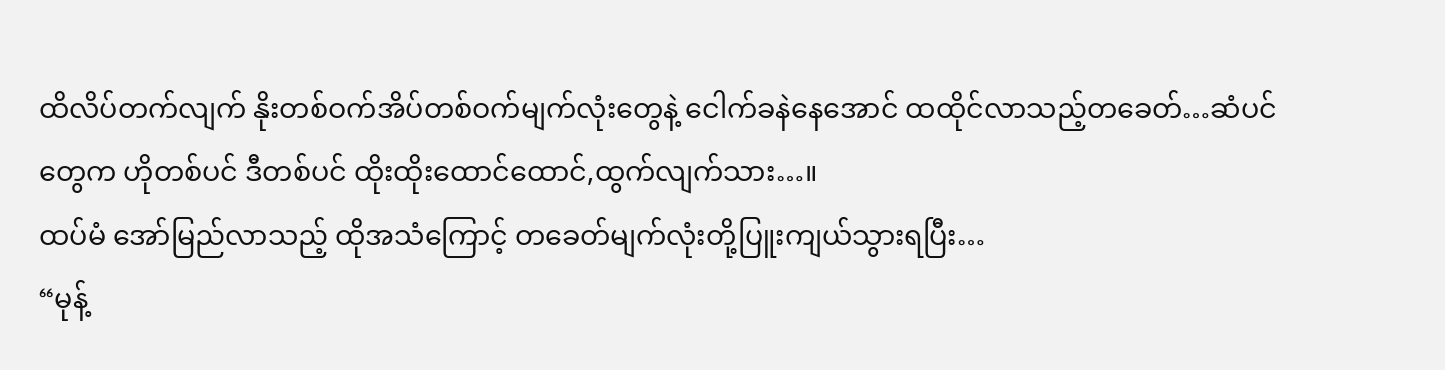ထိလိပ်တက်လျက် နိုးတစ်ဝက်အိပ်တစ်ဝက်မျက်လုံးတွေနဲ့ ငေါက်ခနဲနေအောင် ထထိုင်လာသည့်တခေတ်…ဆံပင်တွေက ဟိုတစ်ပင် ဒီတစ်ပင် ထိုးထိုးထောင်ထောင်,ထွက်လျက်သား…။
ထပ်မံ အော်မြည်လာသည့် ထိုအသံကြောင့် တခေတ်မျက်လုံးတို့ပြူးကျယ်သွားရပြီး…
“မုန့်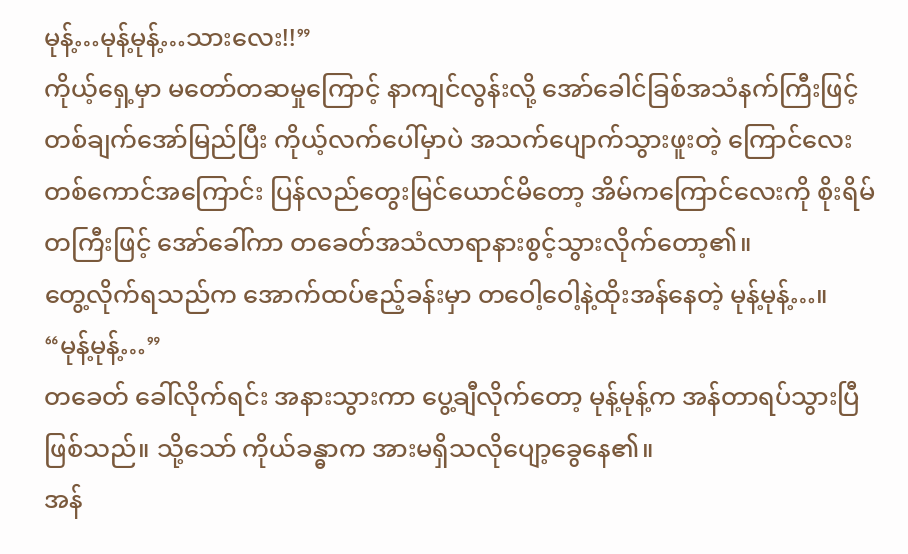မုန့်…မုန့်မုန့်…သားလေး!!”
ကိုယ့်ရှေ့မှာ မတော်တဆမှုကြောင့် နာကျင်လွန်းလို့ အော်ခေါင်ခြစ်အသံနက်ကြီးဖြင့် တစ်ချက်အော်မြည်ပြီး ကိုယ့်လက်ပေါ်မှာပဲ အသက်ပျောက်သွားဖူးတဲ့ ကြောင်လေးတစ်ကောင်အကြောင်း ပြန်လည်တွေးမြင်ယောင်မိတော့ အိမ်ကကြောင်လေးကို စိုးရိမ်တကြီးဖြင့် အော်ခေါ်ကာ တခေတ်အသံလာရာနားစွင့်သွားလိုက်တော့၏။
တွေ့လိုက်ရသည်က အောက်ထပ်ဧည့်ခန်းမှာ တဝေါ့ဝေါ့နဲ့ထိုးအန်နေတဲ့ မုန့်မုန့်…။
“မုန့်မုန့်…”
တခေတ် ခေါ်လိုက်ရင်း အနားသွားကာ ပွေ့ချီလိုက်တော့ မုန့်မုန့်က အန်တာရပ်သွားပြီဖြစ်သည်။ သို့သော် ကိုယ်ခန္ဓာက အားမရှိသလိုပျော့ခွေနေ၏။
အန်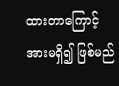ထားတာကြောင့် အားမရှိ၍ ဖြစ်မည်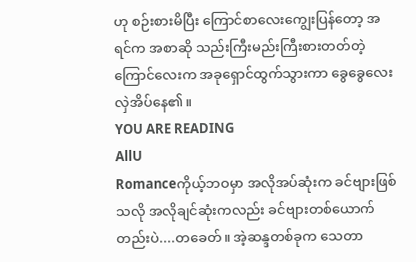ဟု စဉ်းစားမိပြီး ကြောင်စာလေးကျွေးပြန်တော့ အရင်က အစာဆို သည်းကြီးမည်းကြီးစားတတ်တဲ့ကြောင်လေးက အခုရှောင်ထွက်သွားကာ ခွေခွေလေးလှဲအိပ်နေ၏။
YOU ARE READING
AllU
Romanceကိုယ့်ဘဝမှာ အလိုအပ်ဆုံးက ခင်ဗျားဖြစ်သလို အလိုချင်ဆုံးကလည်း ခင်ဗျားတစ်ယောက်တည်းပဲ....တခေတ်။ အဲ့ဆန္ဒတစ်ခုက သေတာ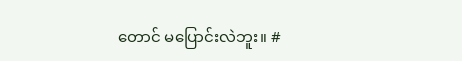တောင် မပြောင်းလဲဘူး။ #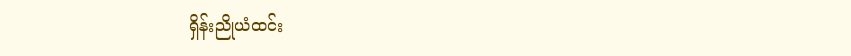ရှိန်းညိုယံထင်း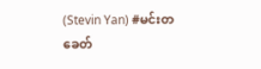(Stevin Yan) #မင်းတခေတ်